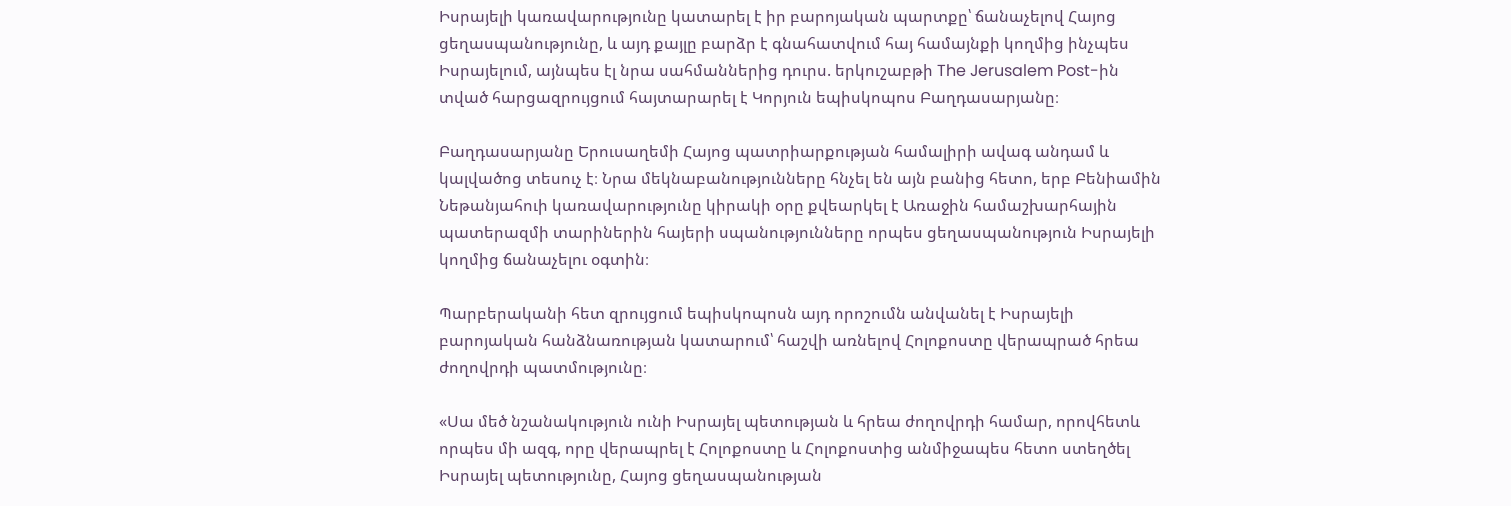Իսրայելի կառավարությունը կատարել է իր բարոյական պարտքը՝ ճանաչելով Հայոց ցեղասպանությունը, և այդ քայլը բարձր է գնահատվում հայ համայնքի կողմից ինչպես Իսրայելում, այնպես էլ նրա սահմաններից դուրս. երկուշաբթի The Jerusalem Post-ին տված հարցազրույցում հայտարարել է Կորյուն եպիսկոպոս Բաղդասարյանը։

Բաղդասարյանը Երուսաղեմի Հայոց պատրիարքության համալիրի ավագ անդամ և կալվածոց տեսուչ է։ Նրա մեկնաբանությունները հնչել են այն բանից հետո, երբ Բենիամին Նեթանյահուի կառավարությունը կիրակի օրը քվեարկել է Առաջին համաշխարհային պատերազմի տարիներին հայերի սպանությունները որպես ցեղասպանություն Իսրայելի կողմից ճանաչելու օգտին։

Պարբերականի հետ զրույցում եպիսկոպոսն այդ որոշումն անվանել է Իսրայելի բարոյական հանձնառության կատարում՝ հաշվի առնելով Հոլոքոստը վերապրած հրեա ժողովրդի պատմությունը։

«Սա մեծ նշանակություն ունի Իսրայել պետության և հրեա ժողովրդի համար, որովհետև որպես մի ազգ, որը վերապրել է Հոլոքոստը և Հոլոքոստից անմիջապես հետո ստեղծել Իսրայել պետությունը, Հայոց ցեղասպանության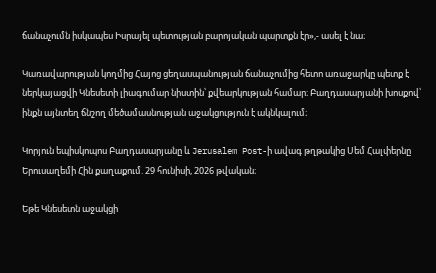ճանաչումն իսկապես Իսրայել պետության բարոյական պարտքն էր»,- ասել է նա։

Կառավարության կողմից Հայոց ցեղասպանության ճանաչումից հետո առաջարկը պետք է ներկայացվի Կնեսետի լիագումար նիստին՝ քվեարկության համար։ Բաղդասարյանի խոսքով՝ ինքն այնտեղ ճնշող մեծամասնության աջակցություն է ակնկալում։

Կորյուն եպիսկոպոս Բաղդասարյանը և Jerusalem Post-ի ավագ թղթակից Սեմ Հալփերնը Երուսաղեմի Հին քաղաքում. 29 հունիսի, 2026 թվական։

Եթե Կնեսետն աջակցի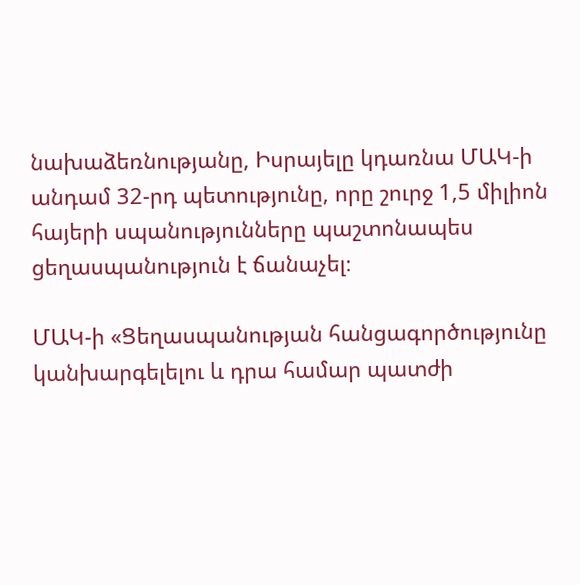նախաձեռնությանը, Իսրայելը կդառնա ՄԱԿ-ի անդամ 32-րդ պետությունը, որը շուրջ 1,5 միլիոն հայերի սպանությունները պաշտոնապես ցեղասպանություն է ճանաչել։

ՄԱԿ-ի «Ցեղասպանության հանցագործությունը կանխարգելելու և դրա համար պատժի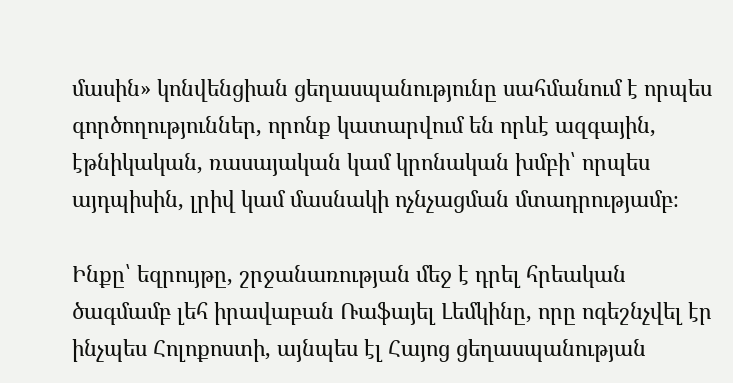մասին» կոնվենցիան ցեղասպանությունը սահմանում է որպես գործողություններ, որոնք կատարվում են որևէ ազգային, էթնիկական, ռասայական կամ կրոնական խմբի՝ որպես այդպիսին, լրիվ կամ մասնակի ոչնչացման մտադրությամբ։

Ինքը՝ եզրույթը, շրջանառության մեջ է դրել հրեական ծագմամբ լեհ իրավաբան Ռաֆայել Լեմկինը, որը ոգեշնչվել էր ինչպես Հոլոքոստի, այնպես էլ Հայոց ցեղասպանության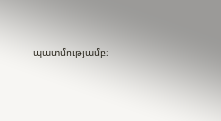պատմությամբ։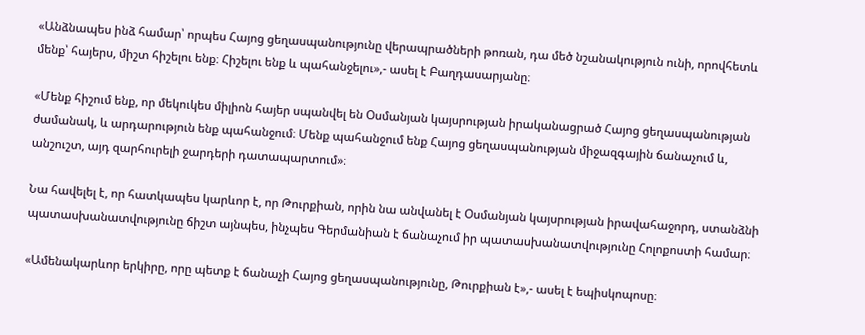«Անձնապես ինձ համար՝ որպես Հայոց ցեղասպանությունը վերապրածների թոռան, դա մեծ նշանակություն ունի, որովհետև մենք՝ հայերս, միշտ հիշելու ենք։ Հիշելու ենք և պահանջելու»,- ասել է Բաղդասարյանը։

«Մենք հիշում ենք, որ մեկուկես միլիոն հայեր սպանվել են Օսմանյան կայսրության իրականացրած Հայոց ցեղասպանության ժամանակ, և արդարություն ենք պահանջում։ Մենք պահանջում ենք Հայոց ցեղասպանության միջազգային ճանաչում և, անշուշտ, այդ զարհուրելի ջարդերի դատապարտում»։

Նա հավելել է, որ հատկապես կարևոր է, որ Թուրքիան, որին նա անվանել է Օսմանյան կայսրության իրավահաջորդ, ստանձնի պատասխանատվությունը ճիշտ այնպես, ինչպես Գերմանիան է ճանաչում իր պատասխանատվությունը Հոլոքոստի համար։

«Ամենակարևոր երկիրը, որը պետք է ճանաչի Հայոց ցեղասպանությունը, Թուրքիան է»,- ասել է եպիսկոպոսը։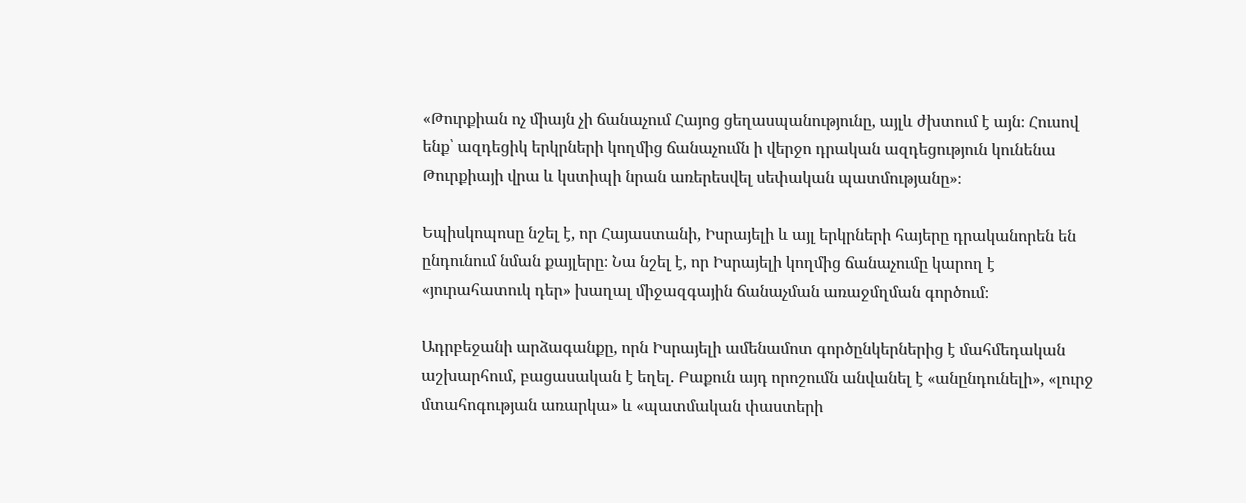«Թուրքիան ոչ միայն չի ճանաչում Հայոց ցեղասպանությունը, այլև ժխտում է այն։ Հուսով ենք՝ ազդեցիկ երկրների կողմից ճանաչումն ի վերջո դրական ազդեցություն կունենա Թուրքիայի վրա և կստիպի նրան առերեսվել սեփական պատմությանը»։

Եպիսկոպոսը նշել է, որ Հայաստանի, Իսրայելի և այլ երկրների հայերը դրականորեն են ընդունում նման քայլերը։ Նա նշել է, որ Իսրայելի կողմից ճանաչումը կարող է «յուրահատուկ դեր» խաղալ միջազգային ճանաչման առաջմղման գործում։

Ադրբեջանի արձագանքը, որն Իսրայելի ամենամոտ գործընկերներից է մահմեդական աշխարհում, բացասական է եղել. Բաքուն այդ որոշումն անվանել է «անընդունելի», «լուրջ մտահոգության առարկա» և «պատմական փաստերի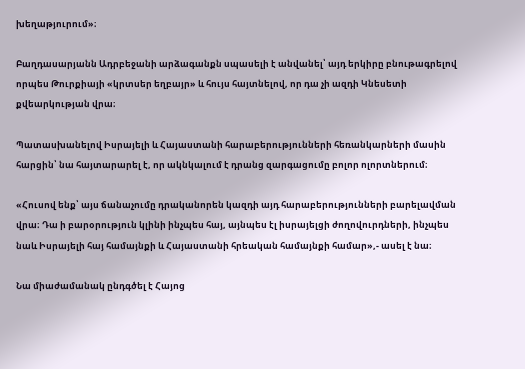խեղաթյուրում»։

Բաղդասարյանն Ադրբեջանի արձագանքն սպասելի է անվանել՝ այդ երկիրը բնութագրելով որպես Թուրքիայի «կրտսեր եղբայր» և հույս հայտնելով, որ դա չի ազդի Կնեսետի քվեարկության վրա։

Պատասխանելով Իսրայելի և Հայաստանի հարաբերությունների հեռանկարների մասին հարցին՝ նա հայտարարել է, որ ակնկալում է դրանց զարգացումը բոլոր ոլորտներում։

«Հուսով ենք՝ այս ճանաչումը դրականորեն կազդի այդ հարաբերությունների բարելավման վրա։ Դա ի բարօրություն կլինի ինչպես հայ, այնպես էլ իսրայելցի ժողովուրդների, ինչպես նաև Իսրայելի հայ համայնքի և Հայաստանի հրեական համայնքի համար»,- ասել է նա։

Նա միաժամանակ ընդգծել է Հայոց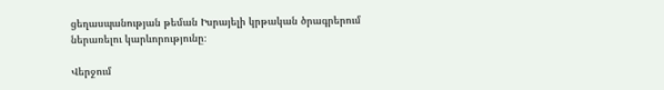ցեղասպանության թեման Իսրայելի կրթական ծրագրերում ներառելու կարևորությունը։

Վերջում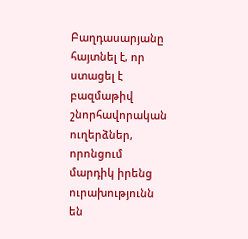Բաղդասարյանը հայտնել է, որ ստացել է բազմաթիվ շնորհավորական ուղերձներ, որոնցում մարդիկ իրենց ուրախությունն են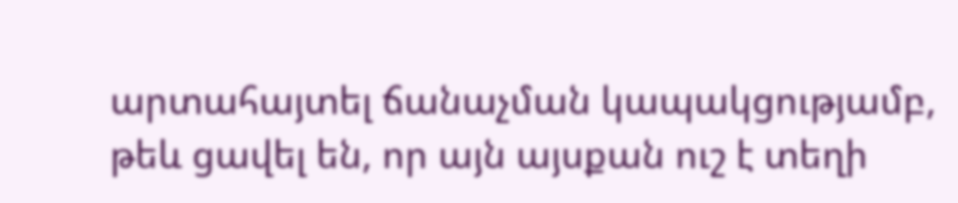արտահայտել ճանաչման կապակցությամբ, թեև ցավել են, որ այն այսքան ուշ է տեղի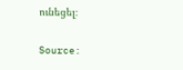ունեցել։

Source: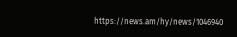https://news.am/hy/news/1046940